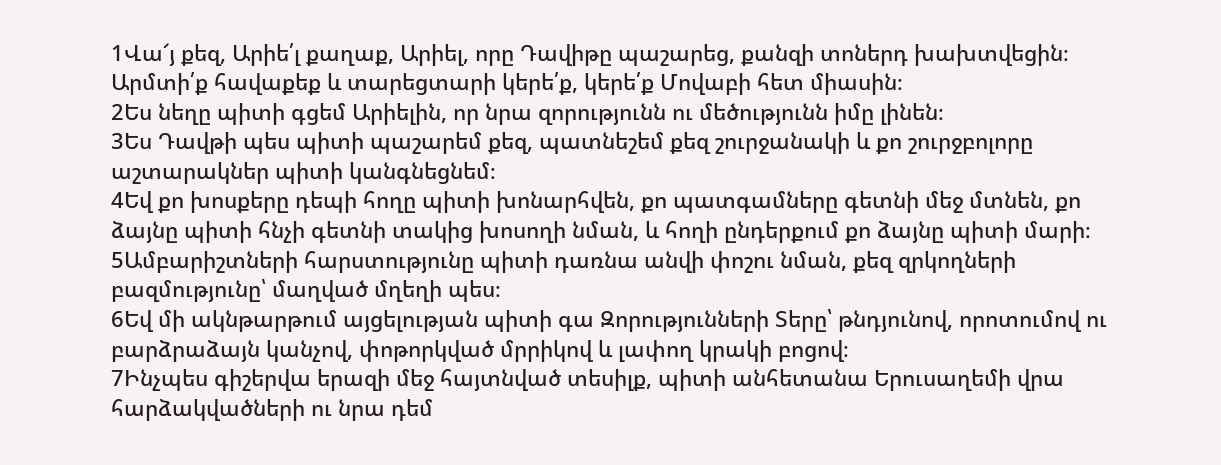1Վա՜յ քեզ, Արիե՛լ քաղաք, Արիել, որը Դավիթը պաշարեց, քանզի տոներդ խախտվեցին։ Արմտի՛ք հավաքեք և տարեցտարի կերե՛ք, կերե՛ք Մովաբի հետ միասին։
2Ես նեղը պիտի գցեմ Արիելին, որ նրա զորությունն ու մեծությունն իմը լինեն։
3Ես Դավթի պես պիտի պաշարեմ քեզ, պատնեշեմ քեզ շուրջանակի և քո շուրջբոլորը աշտարակներ պիտի կանգնեցնեմ։
4Եվ քո խոսքերը դեպի հողը պիտի խոնարհվեն, քո պատգամները գետնի մեջ մտնեն, քո ձայնը պիտի հնչի գետնի տակից խոսողի նման, և հողի ընդերքում քո ձայնը պիտի մարի։
5Ամբարիշտների հարստությունը պիտի դառնա անվի փոշու նման, քեզ զրկողների բազմությունը՝ մաղված մղեղի պես։
6Եվ մի ակնթարթում այցելության պիտի գա Զորությունների Տերը՝ թնդյունով, որոտումով ու բարձրաձայն կանչով, փոթորկված մրրիկով և լափող կրակի բոցով։
7Ինչպես գիշերվա երազի մեջ հայտնված տեսիլք, պիտի անհետանա Երուսաղեմի վրա հարձակվածների ու նրա դեմ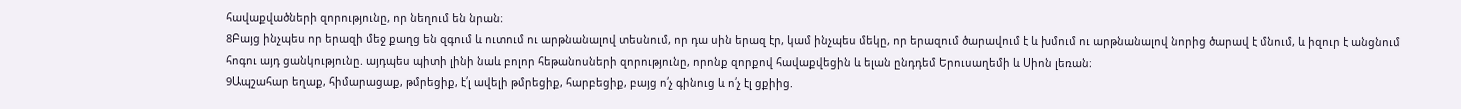հավաքվածների զորությունը, որ նեղում են նրան։
8Բայց ինչպես որ երազի մեջ քաղց են զգում և ուտում ու արթնանալով տեսնում, որ դա սին երազ էր, կամ ինչպես մեկը, որ երազում ծարավում է և խմում ու արթնանալով նորից ծարավ է մնում, և իզուր է անցնում հոգու այդ ցանկությունը. այդպես պիտի լինի նաև բոլոր հեթանոսների զորությունը, որոնք զորքով հավաքվեցին և ելան ընդդեմ Երուսաղեմի և Սիոն լեռան։
9Ապշահար եղաք, հիմարացաք, թմրեցիք, է՛լ ավելի թմրեցիք, հարբեցիք, բայց ո՛չ գինուց և ո՛չ էլ ցքիից.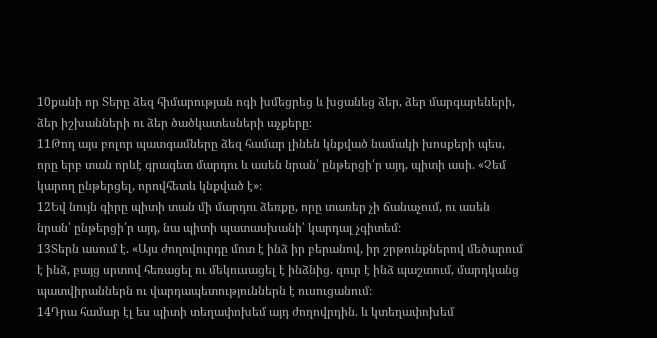10քանի որ Տերը ձեզ հիմարության ոգի խմեցրեց և խցանեց ձեր, ձեր մարգարեների, ձեր իշխանների ու ձեր ծածկատեսների աչքերը։
11Թող այս բոլոր պատգամները ձեզ համար լինեն կնքված նամակի խոսքերի պես, որը երբ տան որևէ գրագետ մարդու և ասեն նրան՝ ընթերցի՛ր այդ, պիտի ասի. «Չեմ կարող ընթերցել, որովհետև կնքված է»։
12Եվ նույն գիրը պիտի տան մի մարդու ձեռքը, որը տառեր չի ճանաչում, ու ասեն նրան՝ ընթերցի՛ր այդ, նա պիտի պատասխանի՝ կարդալ չգիտեմ։
13Տերն ասում է. «Այս ժողովուրդը մոտ է ինձ իր բերանով, իր շրթունքներով մեծարում է ինձ, բայց սրտով հեռացել ու մեկուսացել է ինձնից. զուր է ինձ պաշտում, մարդկանց պատվիրաններն ու վարդապետություններն է ուսուցանում։
14Դրա համար էլ ես պիտի տեղափոխեմ այդ ժողովրդին. և կտեղափոխեմ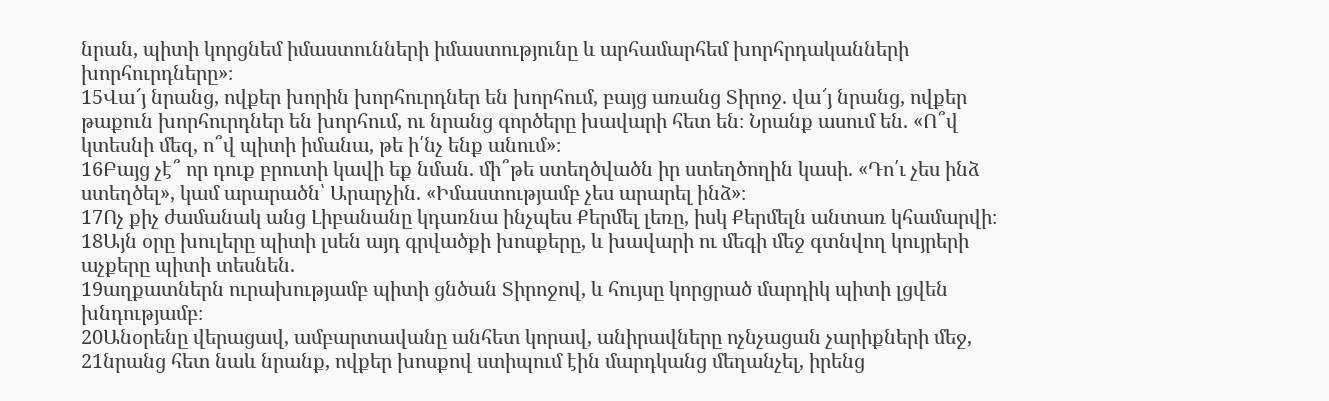նրան, պիտի կորցնեմ իմաստունների իմաստությունը և արհամարհեմ խորհրդականների խորհուրդները»։
15Վա՜յ նրանց, ովքեր խորին խորհուրդներ են խորհում, բայց առանց Տիրոջ. վա՜յ նրանց, ովքեր թաքուն խորհուրդներ են խորհում, ու նրանց գործերը խավարի հետ են։ Նրանք ասում են. «Ո՞վ կտեսնի մեզ, ո՞վ պիտի իմանա, թե ի՛նչ ենք անում»։
16Բայց չէ՞ որ դուք բրուտի կավի եք նման. մի՞թե ստեղծվածն իր ստեղծողին կասի. «Դո՛ւ չես ինձ ստեղծել», կամ արարածն՝ Արարչին. «Իմաստությամբ չես արարել ինձ»։
17Ոչ քիչ ժամանակ անց Լիբանանը կդառնա ինչպես Քերմել լեռը, իսկ Քերմելն անտառ կհամարվի։
18Այն օրը խուլերը պիտի լսեն այդ գրվածքի խոսքերը, և խավարի ու մեգի մեջ գտնվող կույրերի աչքերը պիտի տեսնեն.
19աղքատներն ուրախությամբ պիտի ցնծան Տիրոջով, և հույսը կորցրած մարդիկ պիտի լցվեն խնդությամբ։
20Անօրենը վերացավ, ամբարտավանը անհետ կորավ, անիրավները ոչնչացան չարիքների մեջ,
21նրանց հետ նաև նրանք, ովքեր խոսքով ստիպում էին մարդկանց մեղանչել, իրենց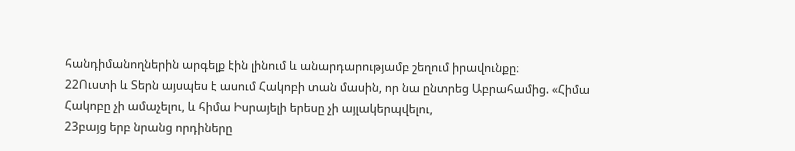հանդիմանողներին արգելք էին լինում և անարդարությամբ շեղում իրավունքը։
22Ուստի և Տերն այսպես է ասում Հակոբի տան մասին, որ նա ընտրեց Աբրահամից. «Հիմա Հակոբը չի ամաչելու, և հիմա Իսրայելի երեսը չի այլակերպվելու,
23բայց երբ նրանց որդիները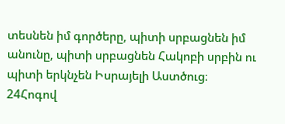տեսնեն իմ գործերը, պիտի սրբացնեն իմ անունը, պիտի սրբացնեն Հակոբի սրբին ու պիտի երկնչեն Իսրայելի Աստծուց։
24Հոգով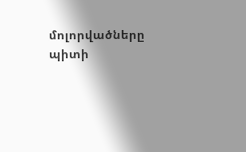մոլորվածները պիտի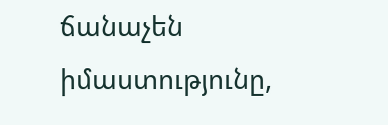ճանաչեն իմաստությունը,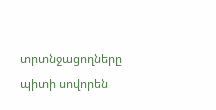տրտնջացողները պիտի սովորեն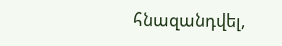հնազանդվել,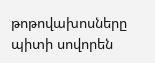թոթովախոսները պիտի սովորեն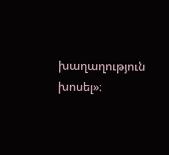խաղաղություն խոսել»։